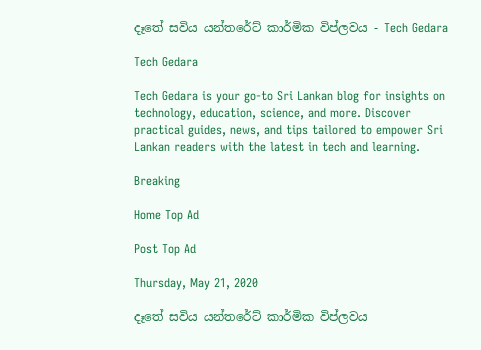දෑතේ සවිය යන්තරේට් කාර්මික විප්ලවය - Tech Gedara

Tech Gedara

Tech Gedara is your go-to Sri Lankan blog for insights on technology, education, science, and more. Discover practical guides, news, and tips tailored to empower Sri Lankan readers with the latest in tech and learning.

Breaking

Home Top Ad

Post Top Ad

Thursday, May 21, 2020

දෑතේ සවිය යන්තරේට් කාර්මික විප්ලවය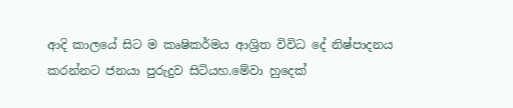ආදි කාලයේ සිට ම කෘෂිකර්මය ආශ්‍රිත විවිධ දේ නිෂ්පාදනය කරන්නට ජනයා පුරුදුව සිටියහ.මේවා හුදෙක්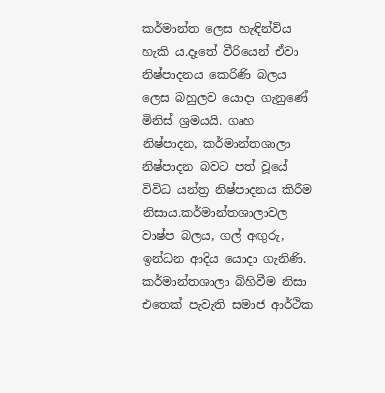කර්මාන්ත ලෙස හැඳින්විය හැකි ය.දෑතේ වීරියෙන් ඒවා නිෂ්පාදනය කෙරිණි බලය ලෙස බහුලව යොදා ගැනුණේ මිනිස් ශ්‍රමයයි. ගෘහ නිෂ්පාදන, කර්මාන්තශාලා නිෂ්පාදන බවට පත් වූයේ විවිධ යන්ත්‍ර නිෂ්පාදනය කිරීම නිසාය.කර්මාන්තශාලාවල වාෂ්ප බලය, ගල් අඟුරු, ඉන්ධන ආදිය යොදා ගැනිණි. කර්මාන්තශාලා බිහිවීම නිසා එතෙක් පැවැති සමාජ ආර්ථික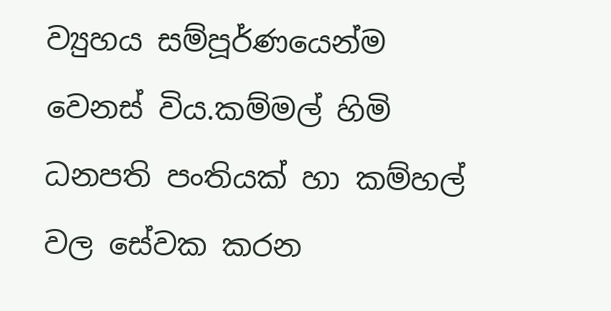ව්‍යුහය සම්පූර්ණයෙන්ම වෙනස් විය.කම්මල් හිමි ධනපති පංතියක් හා කම්හල් වල සේවක කරන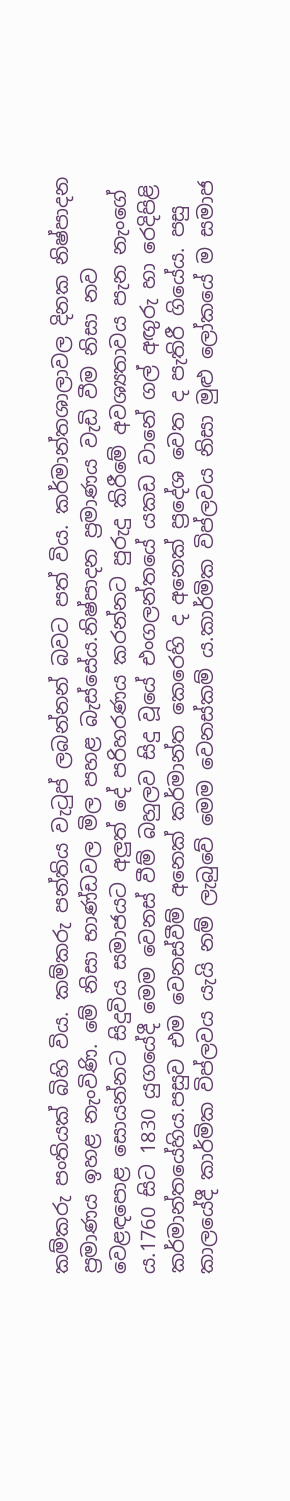කම්කරු පංතියක් බිහි විය. කම්කරු පන්තිය වැටුප් ලබන්නන් බවට පත් විය. කර්මාන්තශාලාවල දිනක නිෂ්පාදන ප්‍රමාණය ඉහළ නැංවිණි. මේ නිසා භාණ්ඩවල මිල පහළ බැස්සේය.නිෂ්පාදන ප්‍රමාණය වැඩි වීම නිසා නව වෙළඳපොළ සොයන්නට සිදුවිය සමාජයට අලුත් දේ පරිහරණය කරන්නට පුරුදු කිරීමේ අවශ්‍යතාවය පැන නැංගේ ය.1760 සිට 1830 යුගයේදී මෙම වෙනස් වීම් බහුලව සිදු වූයේ එංගලන්තයේ යකඩ වානේ ගල් අඟුරු හා රෙදිපිළි කර්මාන්තයේහිය.පසුව එම වෙනස්වීම් අනෙක් කර්මාන්ත කෙරෙහි ද අනෙක් ප්‍රදේශ වෙත ද පැතිරී ගියේය. පසු කාලයේදී කාර්මික විප්ලවය යැයි නම් ලැබුවේ මෙම වෙනස්කම් ය.කාර්මික විප්ලවය නිසා මුළු ලෝකයේ ම සමාජ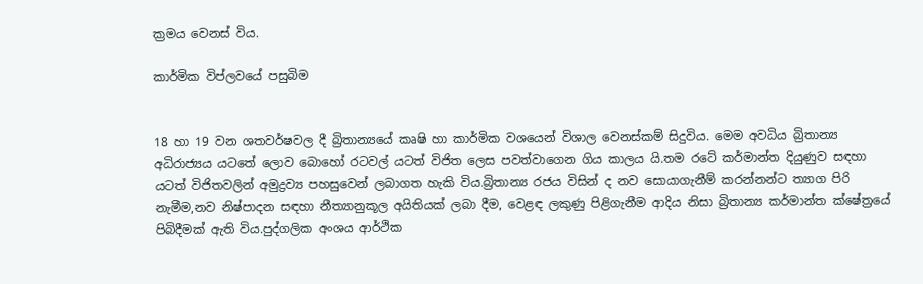ක්‍රමය වෙනස් විය.

කාර්මික විප්ලවයේ පසුබිම


18 හා 19 වන ශතවර්ෂවල දී බ්‍රිතාන්‍යයේ කෘෂි හා කාර්මික වශයෙන් විශාල වෙනස්කම් සිදුවිය. මෙම අවධිය බ්‍රිතාන්‍ය අධිරාජ්‍යය යටතේ ලොව බොහෝ රටවල් යටත් විජිත ලෙස පවත්වාගෙන ගිය කාලය යි.තම රටේ කර්මාන්ත දියුණුව සඳහා යටත් විජිතවලින් අමුද්‍රව්‍ය පහසුවෙන් ලබාගත හැකි විය.බ්‍රිතාන්‍ය රජය විසින් ද නව සොයාගැනීම් කරන්නන්ට ත්‍යාග පිරි නැමීම,නව නිෂ්පාදන සඳහා නීත්‍යානුකූල අයිතියක් ලබා දීම, වෙළඳ ලකුණු පිළිගැනීම ආදිය නිසා බ්‍රිතාන්‍ය කර්මාන්ත ක්ෂේත්‍රයේ පිබිදීමක් ඇති විය.පුද්ගලික අංශය ආර්ථික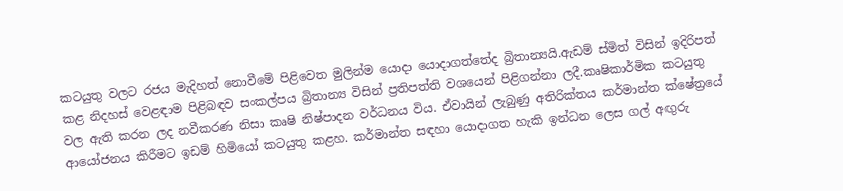කටයුතු වලට රජය මැදිහත් නොවීමේ පිළිවෙත මුලින්ම යොදා යොදාගත්තේද බ්‍රිතාන්‍යයි.ඇඩම් ස්මිත් විසින් ඉදිරිපත් කළ නිදහස් වෙළඳාම පිළිබඳව සංකල්පය බ්‍රිතාන්‍ය විසින් ප්‍රතිපත්ති වශයෙන් පිළිගන්නා ලදී.කෘෂිකාර්මික කටයුතු වල ඇති කරන ලද නවීකරණ නිසා කෘෂි නිෂ්පාදන වර්ධනය විය. ඒවායින් ලැබුණු අතිරික්තය කර්මාන්ත ක්ෂේත්‍රයේ ආයෝජනය කිරීමට ඉඩම් හිමියෝ කටයුතු කළහ. කර්මාන්ත සඳහා යොදාගත හැකි ඉන්ධන ලෙස ගල් අඟුරු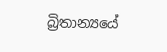බ්‍රිතාන්‍යයේ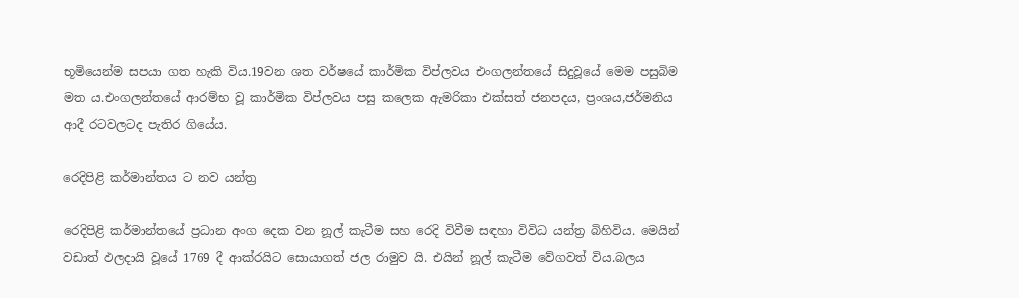භූමියෙන්ම සපයා ගත හැකි විය.19වන ශත වර්ෂයේ කාර්මික විප්ලවය එංගලන්තයේ සිදුවූයේ මෙම පසුබිම මත ය.එංගලන්තයේ ආරම්භ වූ කාර්මික විප්ලවය පසු කලෙක ඇමරිකා එක්සත් ජනපදය, ප්‍රංශය,ජර්මනිය ආදී රටවලටද පැතිර ගියේය.

රෙදිපිළි කර්මාන්තය ට නව යන්ත්‍ර

රෙදිපිළි කර්මාන්තයේ ප්‍රධාන අංග දෙක වන නූල් කැටීම සහ රෙදි විවීම සඳහා විවිධ යන්ත්‍ර බිහිවිය. මෙයින් වඩාත් ඵලදායි වූයේ 1769 දී ආක්රයිට සොයාගත් ජල රාමුව යි. එයින් නූල් කැටීම වේගවත් විය.බලය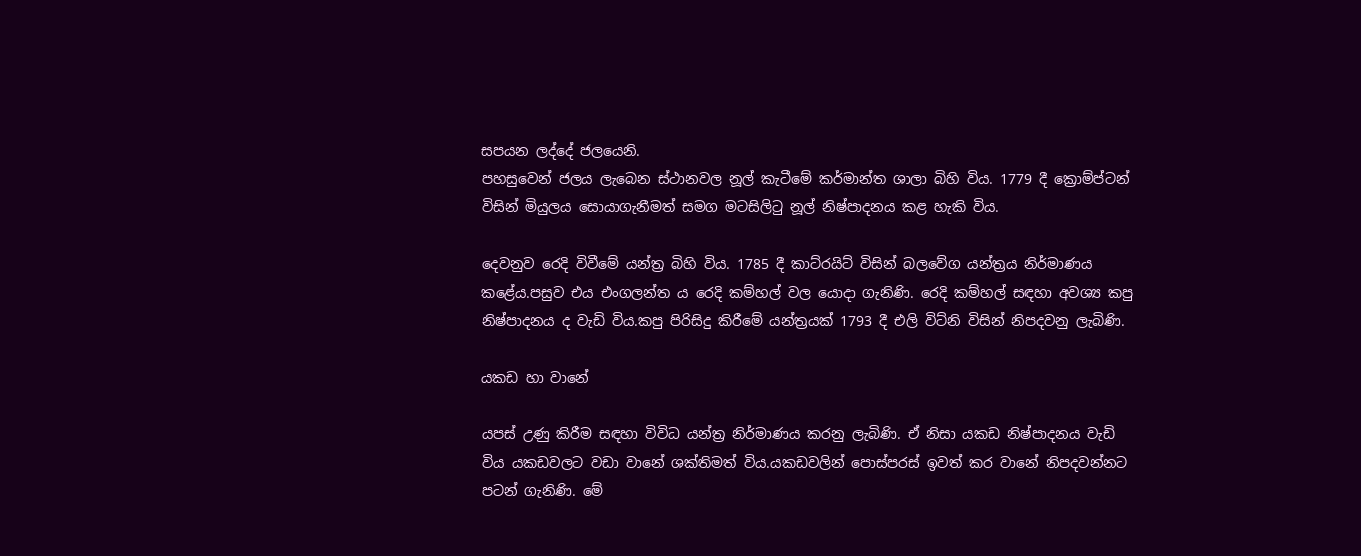සපයන ලද්දේ ජලයෙනි.
පහසුවෙන් ජලය ලැබෙන ස්ථානවල නූල් කැටීමේ කර්මාන්ත ශාලා බිහි විය. 1779 දී ක්‍රොම්ප්ටන් විසින් මියුලය සොයාගැනීමත් සමග මටසිලිටු නූල් නිෂ්පාදනය කළ හැකි විය.

දෙවනුව රෙදි විවීමේ යන්ත්‍ර බිහි විය. 1785 දී කාට්රයිට් විසින් බලවේග යන්ත්‍රය නිර්මාණය කළේය.පසුව එය එංගලන්ත ය රෙදි කම්හල් වල යොදා ගැනිණි. රෙදි කම්හල් සඳහා අවශ්‍ය කපු නිෂ්පාදනය ද වැඩි විය.කපු පිරිසිදු කිරීමේ යන්ත්‍රයක් 1793 දී එලි විට්නි විසින් නිපදවනු ලැබිණි.

යකඩ හා වානේ

යපස් උණු කිරීම සඳහා විවිධ යන්ත්‍ර නිර්මාණය කරනු ලැබිණි. ඒ නිසා යකඩ නිෂ්පාදනය වැඩි විය යකඩවලට වඩා වානේ ශක්තිමත් විය.යකඩවලින් පොස්පරස් ඉවත් කර වානේ නිපදවන්නට පටන් ගැනිණි. මේ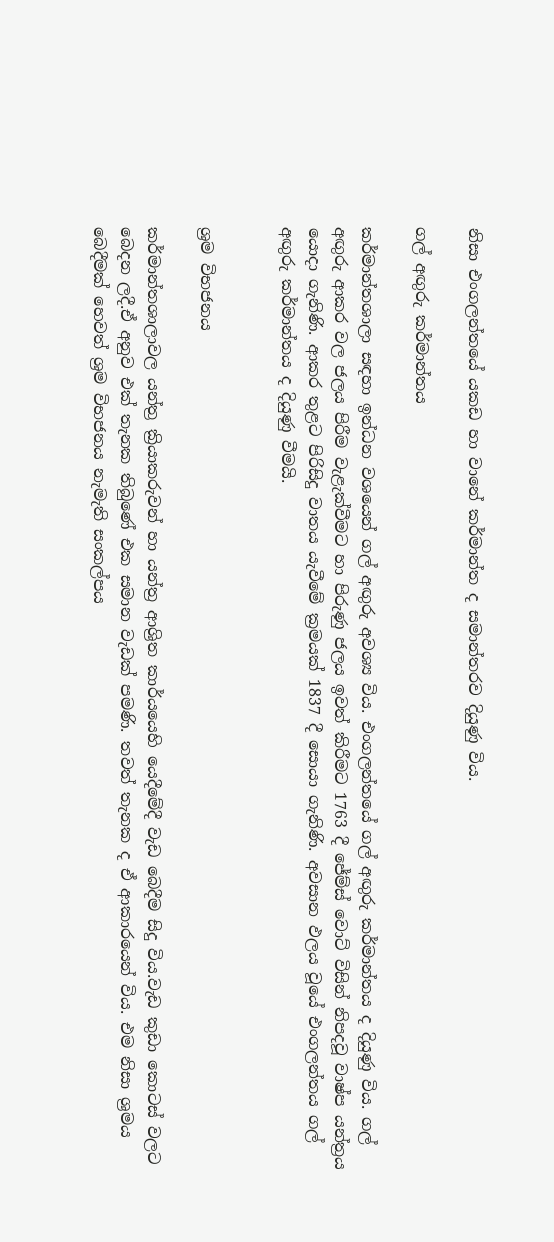නිසා එංගලන්තයේ යකඩ හා වානේ කර්මාන්ත ද සමාන්තරව දියුණු විය.

ගල් අඟුරු කර්මාන්තය

කර්මාන්තශාලා සඳහා ඉන්ධන වශයෙන් ගල් අඟුරු අවශ්‍ය විය. එංගලන්තයේ ගල් අඟුරු කර්මාන්තය ද දියුණු විය. ගල් අඟුරු ආකර වල ජලය පිරීම වැළැක්වීමට හා පිරුණු ජලය ඉවත් කිරීමට 1763 දී ජේම්ස් වොට් විසින් නිපදවූ වාෂ්ප යන්ත්‍රය යොදා ගැනිණි. ආකර තුළට පිරිසිදු වාතය යැවීමේ ක්‍රමයක් 1837 දී සොයා ගැනිණි. අවසාන ඵලය වූයේ එංගලන්තය ගල් අඟුරු කර්මාන්තය ද දියුණු වීමයි.


ශ්‍රම විභජනය

කර්මාන්තශාලාවල යන්ත්‍ර ක්‍රියාකරුවන් හා යන්ත්‍ර ආශ්‍රිත කාර්යයෙහි යෙදීමේදී වැඩ බෙදීම සිදු විය.වැඩ කුඩා කොටස් වලට බෙදන ලදී.ඒ අනුව එක් තැනක තිබුණේ එක සමාන වැඩක් පමණි. තවත් තැනක ද ඒ ආකාරයෙන් විය. එම නිසා ශ්‍රමය බෙදීමක් හෙවත් ශ්‍රම විභජනය නැමැති සංකල්පය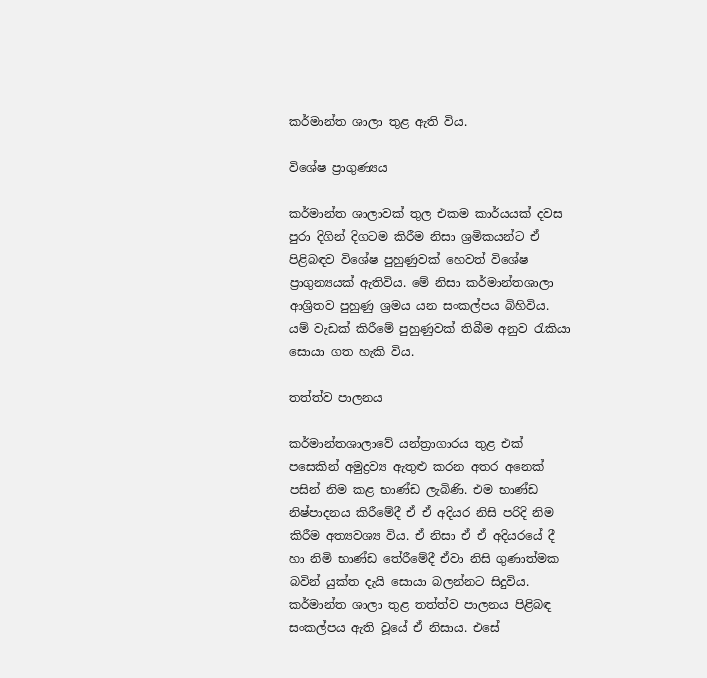කර්මාන්ත ශාලා තුළ ඇති විය.

විශේෂ ප්‍රාගුණ්‍යය

කර්මාන්ත ශාලාවක් තුල එකම කාර්යයක් දවස පුරා දිගින් දිගටම කිරීම නිසා ශ්‍රමිකයන්ට ඒ පිළිබඳව විශේෂ පුහුණුවක් හෙවත් විශේෂ ප්‍රාගුන්‍යයක් ඇතිවිය. මේ නිසා කර්මාන්තශාලා ආශ්‍රිතව පුහුණු ශ්‍රමය යන සංකල්පය බිහිවිය. යම් වැඩක් කිරීමේ පුහුණුවක් තිබීම අනුව රැකියා සොයා ගත හැකි විය.

තත්ත්ව පාලනය

කර්මාන්තශාලාවේ යන්ත්‍රාගාරය තුළ එක් පසෙකින් අමුද්‍රව්‍ය ඇතුළු කරන අතර අනෙක් පසින් නිම කළ භාණ්ඩ ලැබිණි. එම භාණ්ඩ නිෂ්පාදනය කිරීමේදී ඒ ඒ අදියර නිසි පරිදි නිම කිරීම අත්‍යවශ්‍ය විය. ඒ නිසා ඒ ඒ අදියරයේ දී හා නිමි භාණ්ඩ තේරීමේදී ඒවා නිසි ගුණාත්මක බවින් යුක්ත දැයි සොයා බලන්නට සිදුවිය. කර්මාන්ත ශාලා තුළ තත්ත්ව පාලනය පිළිබඳ සංකල්පය ඇති වූයේ ඒ නිසාය. එසේ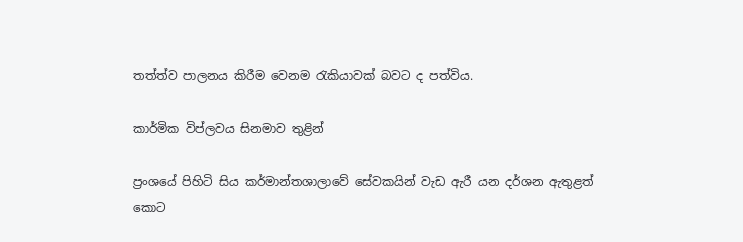තත්ත්ව පාලනය කිරීම වෙනම රැකියාවක් බවට ද පත්විය.

කාර්මික විප්ලවය සිනමාව තුළින්

ප්‍රංශයේ පිහිටි සිය කර්මාන්තශාලාවේ සේවකයින් වැඩ ඇරී යන දර්ශන ඇතුළත් කොට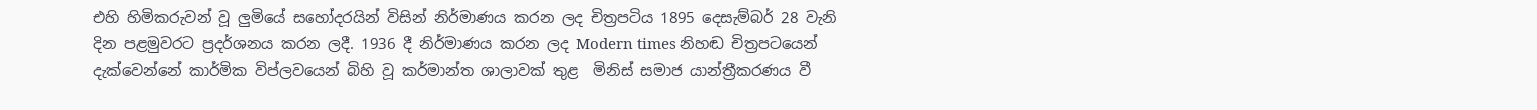එහි හිමිකරුවන් වූ ලුමියේ සහෝදරයින් විසින් නිර්මාණය කරන ලද චිත්‍රපටිය 1895 දෙසැම්බර් 28 වැනි දින පළමුවරට ප්‍රදර්ශනය කරන ලදී. 1936 දී නිර්මාණය කරන ලද Modern times නිහඬ චිත්‍රපටයෙන් දැක්වෙන්නේ කාර්මික විප්ලවයෙන් බිහි වූ කර්මාන්ත ශාලාවක් තුළ  මිනිස් සමාජ යාන්ත්‍රීකරණය වී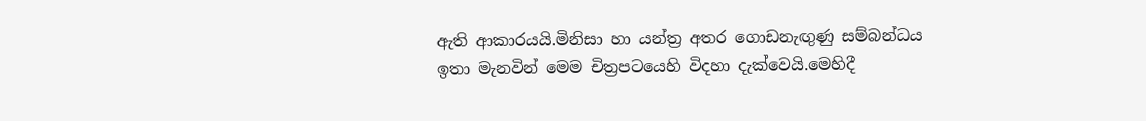ඇති ආකාරයයි.මිනිසා හා යන්ත්‍ර අතර ගොඩනැඟුණු සම්බන්ධය ඉතා මැනවින් මෙම චිත්‍රපටයෙහි විදහා දැක්වෙයි.මෙහිදී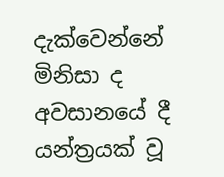දැක්වෙන්නේ මිනිසා ද අවසානයේ දී යන්ත්‍රයක් වූ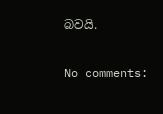බවයි.

No comments: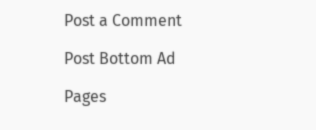Post a Comment

Post Bottom Ad

Pages